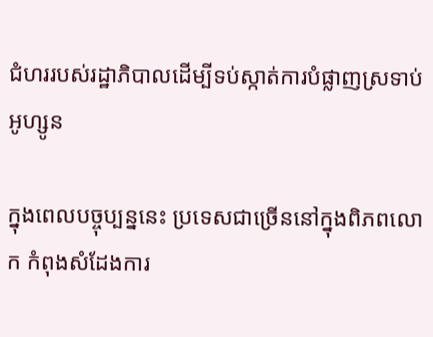ជំហររបស់រដ្ឋាភិបាលដើម្បីទប់ស្កាត់ការបំផ្លាញស្រទាប់អូហ្សូន

ក្នុងពេលបច្ចុប្បន្ននេះ ប្រទេសជាច្រើននៅក្នុងពិភពលោក កំពុងសំដែងការ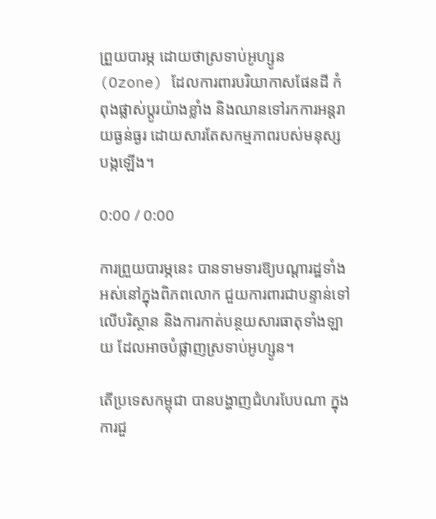ព្រួយបារម្ភ ដោយថាស្រទាប់អូហ្សូន (Ozone) ដែលការពារបរិយាកាសផែនដី កំពុងផ្លាស់ប្ដូរយ៉ាងខ្លាំង និងឈានទៅរកការអន្តរាយធ្ងន់ធ្ងរ ដោយសារតែសកម្មភាពរបស់មនុស្សបង្កឡើង។

0:00 / 0:00

ការព្រួយបារម្ភនេះ បានទាមទារឱ្យបណ្ដារដ្ឋទាំងអស់នៅក្នុងពិភពលោក ជួយការពារជាបន្ទាន់ទៅលើបរិស្ថាន និងការកាត់បន្ថយសារធាតុទាំងឡាយ ដែលអាចបំផ្លាញស្រទាប់អូហ្សូន។

តើប្រទេសកម្ពុជា បានបង្ហាញជំហរបែបណា ក្នុងការជួ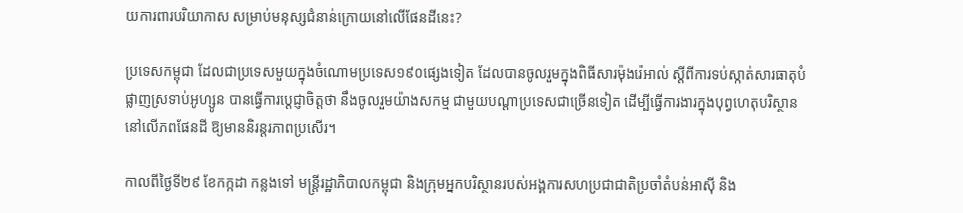យការពារបរិយាកាស សម្រាប់មនុស្សជំនាន់ក្រោយនៅលើផែនដីនេះ?

ប្រទេសកម្ពុជា ដែលជាប្រទេសមួយក្នុងចំណោមប្រទេស១៩០ផ្សេងទៀត ដែលបានចូលរួមក្នុងពិធីសារម៉ុងរ៉េអាល់ ស្ដីពីការទប់ស្កាត់សារធាតុបំផ្លាញស្រទាប់អូហ្សូន បានធ្វើការប្ដេជ្ញាចិត្តថា នឹងចូលរួមយ៉ាងសកម្ម ជាមួយបណ្ដាប្រទេសជាច្រើនទៀត ដើម្បីធ្វើការងារក្នុងបុព្វហេតុបរិស្ថាននៅលើភពផែនដី ឱ្យមាននិរន្តរភាពប្រសើរ។

កាលពីថ្ងៃទី២៩ ខែកក្កដា កន្លងទៅ មន្ត្រីរដ្ឋាភិបាលកម្ពុជា និងក្រុមអ្នកបរិស្ថានរបស់អង្គការសហប្រជាជាតិប្រចាំតំបន់អាស៊ី និង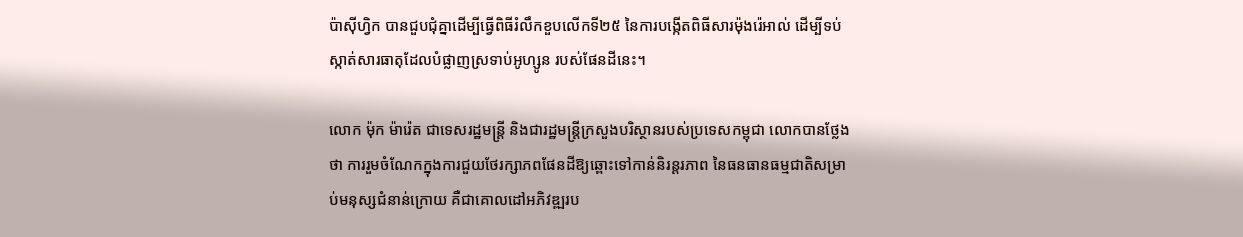ប៉ាស៊ីហ្វិក បានជួបជុំគ្នាដើម្បីធ្វើពិធីរំលឹកខួបលើកទី២៥ នៃការបង្កើតពិធីសារម៉ុងរ៉េអាល់ ដើម្បីទប់ស្កាត់សារធាតុដែលបំផ្លាញស្រទាប់អូហ្សូន របស់ផែនដីនេះ។

លោក ម៉ុក ម៉ារ៉េត ជាទេសរដ្ឋមន្ត្រី និងជារដ្ឋមន្ត្រីក្រសួងបរិស្ថានរបស់ប្រទេសកម្ពុជា លោកបានថ្លែងថា ការរួមចំណែកក្នុងការជួយថែរក្សាភពផែនដីឱ្យឆ្ពោះទៅកាន់និរន្តរភាព នៃធនធានធម្មជាតិសម្រាប់មនុស្សជំនាន់ក្រោយ គឺជាគោលដៅអភិវឌ្ឍរប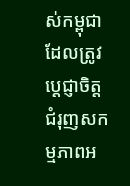ស់កម្ពុជា ដែលត្រូវប្ដេជ្ញាចិត្ត ជំរុញសកម្មភាពអ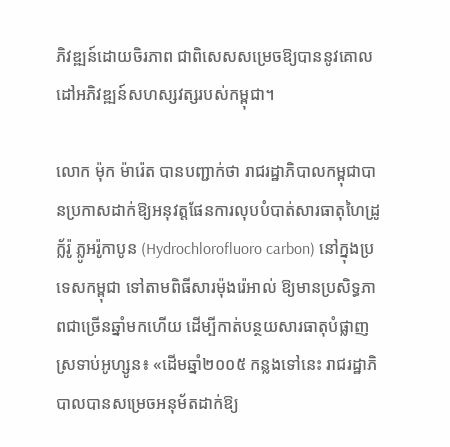ភិវឌ្ឍន៍ដោយចិរភាព ជាពិសេសសម្រេចឱ្យបាននូវគោលដៅអភិវឌ្ឍន៍សហស្សវត្សរបស់កម្ពុជា។

លោក ម៉ុក ម៉ារ៉េត បានបញ្ជាក់ថា រាជរដ្ឋាភិបាលកម្ពុជាបានប្រកាសដាក់ឱ្យអនុវត្តផែនការលុបបំបាត់សារធាតុហៃដ្រូក្ល័រ៉ូ ភ្លូអរ៉ូកាបូន (Hydrochlorofluoro carbon) នៅក្នុងប្រទេសកម្ពុជា ទៅតាមពិធីសារម៉ុងរ៉េអាល់ ឱ្យមានប្រសិទ្ធភាពជាច្រើនឆ្នាំមកហើយ ដើម្បីកាត់បន្ថយសារធាតុបំផ្លាញស្រទាប់អូហ្សូន៖ «ដើមឆ្នាំ២០០៥ កន្លងទៅនេះ រាជរដ្ឋាភិបាលបានសម្រេចអនុម័តដាក់ឱ្យ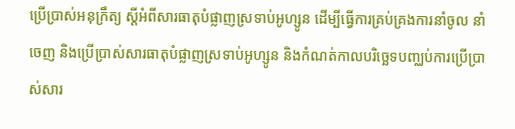ប្រើប្រាស់អនុក្រឹត្យ ស្តីអំពីសារធាតុបំផ្លាញស្រទាប់អូហ្សូន ដើម្បីធ្វើការគ្រប់គ្រងការនាំចូល នាំចេញ និងប្រើប្រាស់សារធាតុបំផ្លាញស្រទាប់អូហ្សូន និងកំណត់កាលបរិច្ឆេទបញ្ឈប់ការប្រើប្រាស់សារ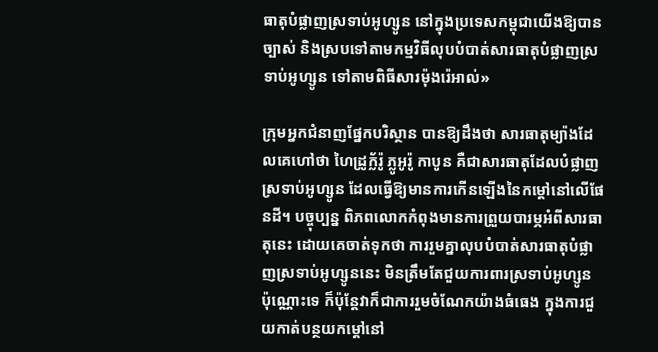ធាតុបំផ្លាញស្រទាប់អូហ្សូន នៅក្នុងប្រទេសកម្ពុជាយើងឱ្យបានច្បាស់ និងស្របទៅតាមកម្មវិធីលុបបំបាត់សារធាតុបំផ្លាញស្រទាប់អូហ្សូន ទៅតាមពិធីសារម៉ុងរ៉េអាល់»

ក្រុមអ្នកជំនាញផ្នែកបរិស្ថាន បានឱ្យដឹងថា សារធាតុម្យ៉ាងដែលគេហៅថា ហៃដ្រូក្ល័រ៉ូ ភ្លូអូរ៉ូ កាបូន គឺជាសារធាតុដែលបំផ្លាញស្រទាប់អូហ្សូន ដែលធ្វើឱ្យមានការកើនឡើងនៃកម្ដៅនៅលើផែនដី។ បច្ចុប្បន្ន ពិភពលោកកំពុងមានការព្រួយបារម្ភអំពីសារធាតុនេះ ដោយគេចាត់ទុកថា ការរួមគ្នាលុបបំបាត់សារធាតុបំផ្លាញស្រទាប់អូហ្សូននេះ មិនត្រឹមតែជួយការពារស្រទាប់អូហ្សូន ប៉ុណ្ណោះទេ ក៏ប៉ុន្តែវាក៏ជាការរួមចំណែកយ៉ាងធំធេង ក្នុងការជួយកាត់បន្ថយកម្ដៅនៅ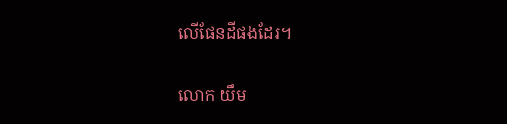លើផែនដីផងដែរ។

លោក យឹម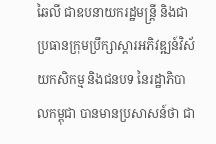ឆៃលី ជាឧបនាយករដ្ឋមន្ត្រី និងជាប្រធានក្រុមប្រឹក្សាស្ដារអភិវឌ្ឍន៍វិស័យកសិកម្ម និងជនបទ នៃរដ្ឋាភិបាលកម្ពុជា បានមានប្រសាសន៍ថា ជា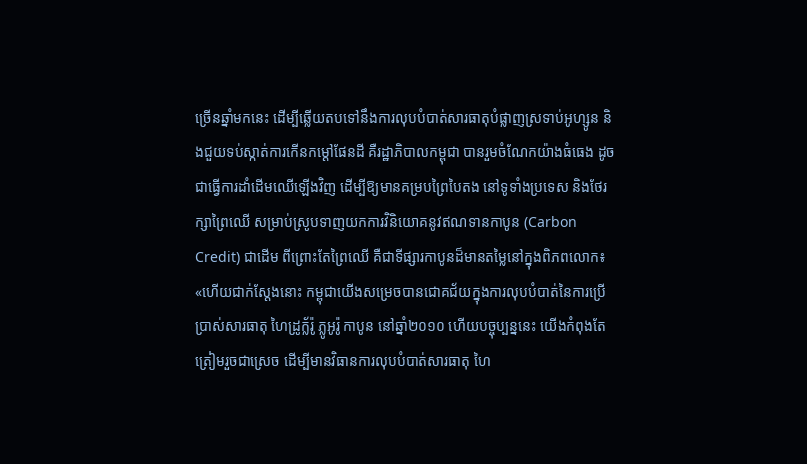ច្រើនឆ្នាំមកនេះ ដើម្បីឆ្លើយតបទៅនឹងការលុបបំបាត់សារធាតុបំផ្លាញស្រទាប់អូហ្សូន និងជួយទប់ស្កាត់ការកើនកម្ដៅផែនដី គឺរដ្ឋាភិបាលកម្ពុជា បានរួមចំណែកយ៉ាងធំធេង ដូចជាធ្វើការដាំដើមឈើឡើងវិញ ដើម្បីឱ្យមានគម្របព្រៃបៃតង នៅទូទាំងប្រទេស និងថែរក្សាព្រៃឈើ សម្រាប់ស្រូបទាញយកការវិនិយោគនូវឥណទានកាបូន (Carbon Credit) ជាដើម ពីព្រោះតែព្រៃឈើ គឺជាទីផ្សារកាបូនដ៏មានតម្លៃនៅក្នុងពិភពលោក៖ «ហើយជាក់ស្តែងនោះ កម្ពុជាយើងសម្រេចបានជោគជ័យក្នុងការលុបបំបាត់នៃការប្រើប្រាស់សារធាតុ ហៃដ្រូក្ល័រ៉ូ ភ្លូអូរ៉ូ កាបូន នៅឆ្នាំ២០១០ ហើយបច្ចុប្បន្ននេះ យើងកំពុងតែត្រៀមរួចជាស្រេច ដើម្បីមានវិធានការលុបបំបាត់សារធាតុ ហៃ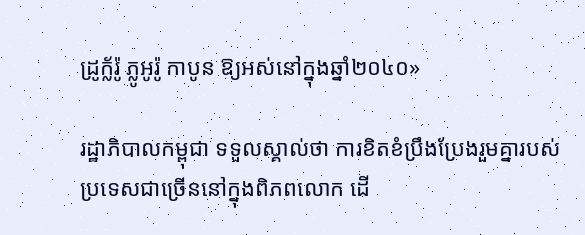ដ្រូក្ល័រ៉ូ ភ្លូអូរ៉ូ កាបូន ឱ្យអស់នៅក្នុងឆ្នាំ២០៤០»

រដ្ឋាភិបាលកម្ពុជា ទទួលស្គាល់ថា ការខិតខំប្រឹងប្រែងរួមគ្នារបស់ប្រទេសជាច្រើននៅក្នុងពិភពលោក ដើ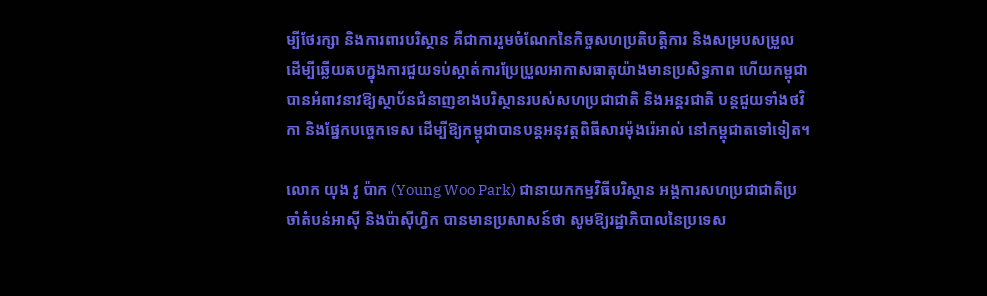ម្បីថែរក្សា និងការពារបរិស្ថាន គឺជាការរួមចំណែកនៃកិច្ចសហប្រតិបត្តិការ និងសម្របសម្រួល ដើម្បីឆ្លើយតបក្នុងការជួយទប់ស្កាត់ការប្រែប្រួលអាកាសធាតុយ៉ាងមានប្រសិទ្ធភាព ហើយកម្ពុជាបានអំពាវនាវឱ្យស្ថាប័នជំនាញខាងបរិស្ថានរបស់សហប្រជាជាតិ និងអន្តរជាតិ បន្តជួយទាំងថវិកា និងផ្នែកបច្ចេកទេស ដើម្បីឱ្យកម្ពុជាបានបន្តអនុវត្តពិធីសារម៉ុងរ៉េអាល់ នៅកម្ពុជាតទៅទៀត។

លោក យុង វូ ប៉ាក (Young Woo Park) ជានាយកកម្មវិធីបរិស្ថាន អង្គការសហប្រជាជាតិប្រចាំតំបន់អាស៊ី និងប៉ាស៊ីហ្វិក បានមានប្រសាសន៍ថា សូមឱ្យរដ្ឋាភិបាលនៃប្រទេស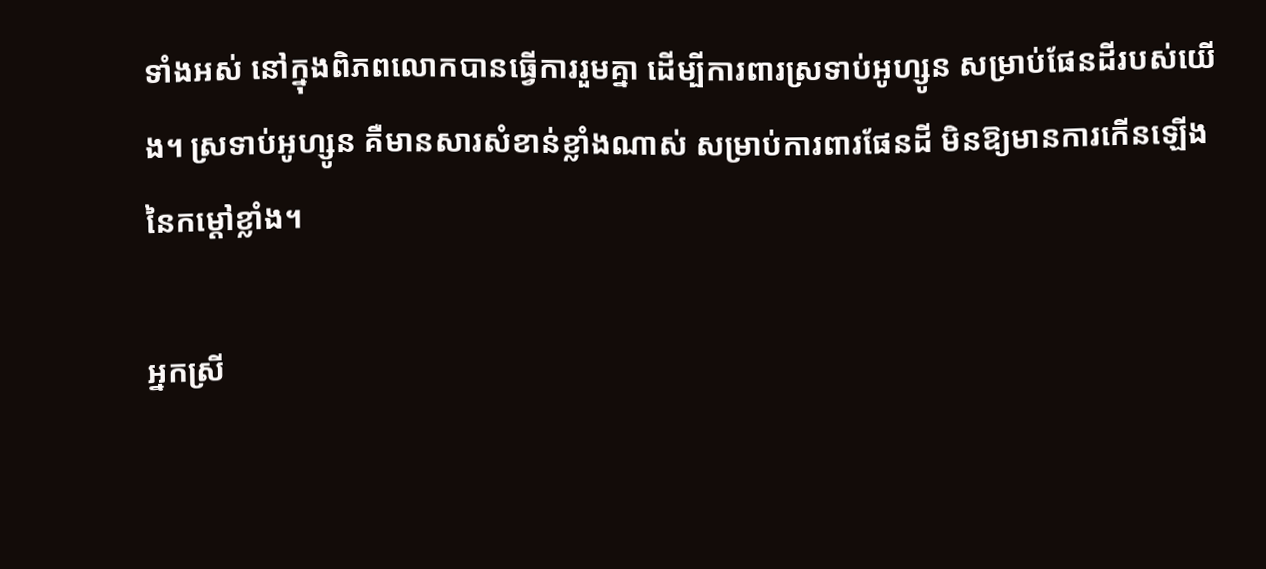ទាំងអស់ នៅក្នុងពិភពលោកបានធ្វើការរួមគ្នា ដើម្បីការពារស្រទាប់អូហ្សូន សម្រាប់ផែនដីរបស់យើង។ ស្រទាប់អូហ្សូន គឺមានសារសំខាន់ខ្លាំងណាស់ សម្រាប់ការពារផែនដី មិនឱ្យមានការកើនឡើងនៃកម្ដៅខ្លាំង។

អ្នកស្រី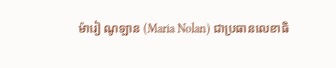ម៉ារៀ ណូឡាន (Maria Nolan) ជាប្រធានលេខាធិ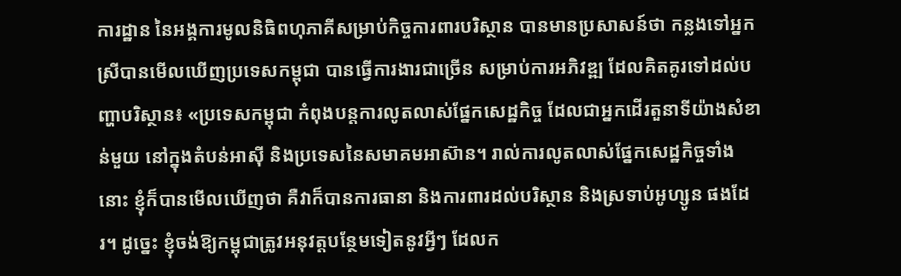ការដ្ឋាន នៃអង្គការមូលនិធិពហុភាគីសម្រាប់កិច្ចការពារបរិស្ថាន បានមានប្រសាសន៍ថា កន្លងទៅអ្នកស្រីបានមើលឃើញប្រទេសកម្ពុជា បានធ្វើការងារជាច្រើន សម្រាប់ការអភិវឌ្ឍ ដែលគិតគូរទៅដល់បញ្ហាបរិស្ថាន៖ «ប្រទេសកម្ពុជា កំពុងបន្តការលូតលាស់ផ្នែកសេដ្ឋកិច្ច ដែលជាអ្នកដើរតួនាទីយ៉ាងសំខាន់មួយ នៅក្នុងតំបន់អាស៊ី និងប្រទេសនៃសមាគមអាស៊ាន។ រាល់ការលូតលាស់ផ្នែកសេដ្ឋកិច្ចទាំងនោះ ខ្ញុំក៏បានមើលឃើញថា គឺវាក៏បានការធានា និងការពារដល់បរិស្ថាន និងស្រទាប់អូហ្សូន ផងដែរ។ ដូច្នេះ ខ្ញុំចង់ឱ្យកម្ពុជាត្រូវអនុវត្តបន្ថែមទៀតនូវអ្វីៗ ដែលក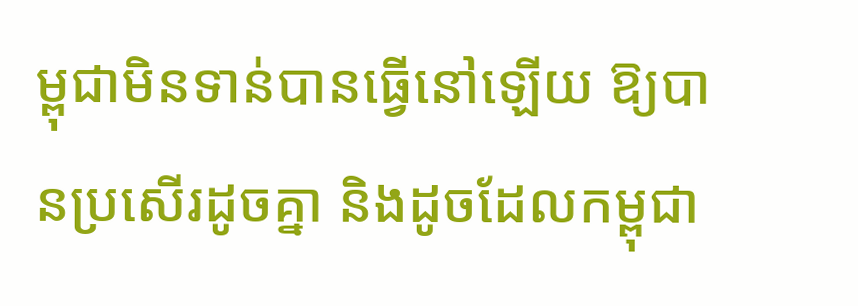ម្ពុជាមិនទាន់បានធ្វើនៅឡើយ ឱ្យបានប្រសើរដូចគ្នា និងដូចដែលកម្ពុជា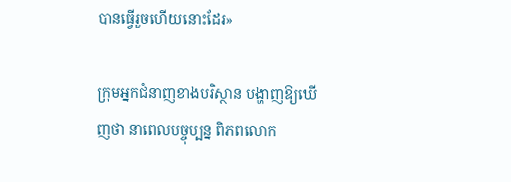បានធ្វើរួចហើយនោះដែរ»

ក្រុមអ្នកជំនាញខាងបរិស្ថាន បង្ហាញឱ្យឃើញថា នាពេលបច្ចុប្បន្ន ពិភពលោក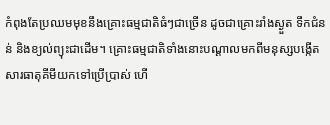កំពុងតែប្រឈមមុខនឹងគ្រោះធម្មជាតិធំៗជាច្រើន ដូចជាគ្រោះរាំងស្ងួត ទឹកជំនន់ និងខ្យល់ព្យុះជាដើម។ គ្រោះធម្មជាតិទាំងនោះបណ្ដាលមកពីមនុស្សបង្កើតសារធាតុគីមីយកទៅប្រើប្រាស់ ហើ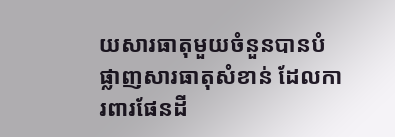យសារធាតុមួយចំនួនបានបំផ្លាញសារធាតុសំខាន់ ដែលការពារផែនដី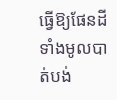ធ្វើឱ្យផែនដីទាំងមូលបាត់បង់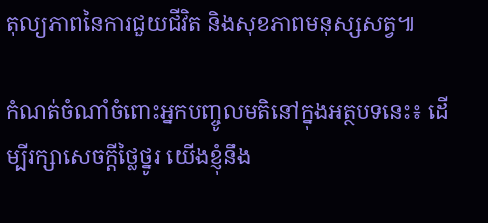តុល្យភាពនៃការជួយជីវិត និងសុខភាពមនុស្សសត្វ៕

កំណត់ចំណាំចំពោះអ្នកបញ្ចូលមតិនៅក្នុងអត្ថបទនេះ៖ ដើម្បីរក្សាសេចក្ដីថ្លៃថ្នូរ យើងខ្ញុំនឹង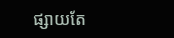ផ្សាយតែ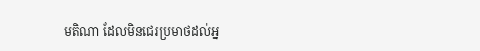មតិណា ដែលមិនជេរប្រមាថដល់អ្ន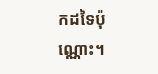កដទៃប៉ុណ្ណោះ។